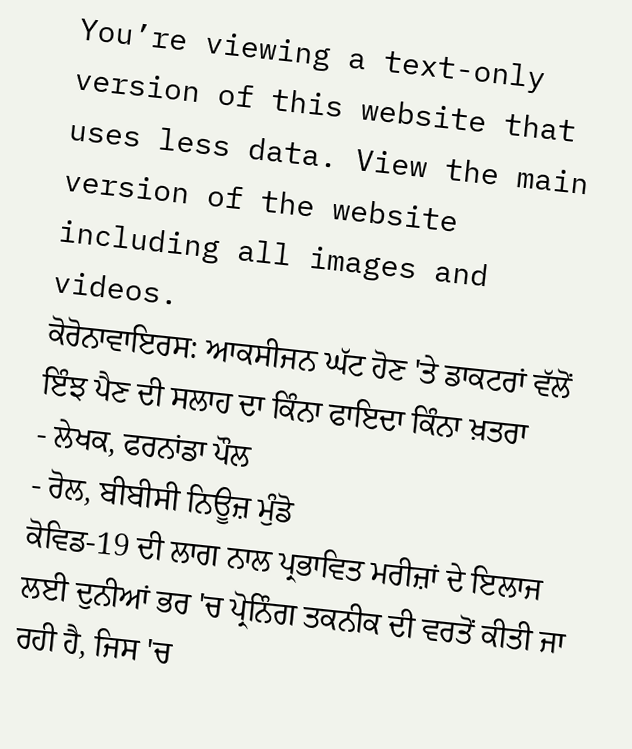You’re viewing a text-only version of this website that uses less data. View the main version of the website including all images and videos.
ਕੋਰੋਨਾਵਾਇਰਸ: ਆਕਸੀਜਨ ਘੱਟ ਹੋਣ 'ਤੇ ਡਾਕਟਰਾਂ ਵੱਲੋਂ ਇੰਝ ਪੈਣ ਦੀ ਸਲਾਹ ਦਾ ਕਿੰਨਾ ਫਾਇਦਾ ਕਿੰਨਾ ਖ਼ਤਰਾ
- ਲੇਖਕ, ਫਰਨਾਂਡਾ ਪੌਲ
- ਰੋਲ, ਬੀਬੀਸੀ ਨਿਊਜ਼ ਮੁੰਡੋ
ਕੋਵਿਡ-19 ਦੀ ਲਾਗ ਨਾਲ ਪ੍ਰਭਾਵਿਤ ਮਰੀਜ਼ਾਂ ਦੇ ਇਲਾਜ ਲਈ ਦੁਨੀਆਂ ਭਰ 'ਚ ਪ੍ਰੋਨਿੰਗ ਤਕਨੀਕ ਦੀ ਵਰਤੋਂ ਕੀਤੀ ਜਾ ਰਹੀ ਹੈ, ਜਿਸ 'ਚ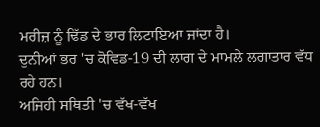ਮਰੀਜ਼ ਨੂੰ ਢਿੱਡ ਦੇ ਭਾਰ ਲਿਟਾਇਆ ਜਾਂਦਾ ਹੈ।
ਦੁਨੀਆਂ ਭਰ 'ਚ ਕੋਵਿਡ-19 ਦੀ ਲਾਗ ਦੇ ਮਾਮਲੇ ਲਗਾਤਾਰ ਵੱਧ ਰਹੇ ਹਨ।
ਅਜਿਹੀ ਸਥਿਤੀ 'ਚ ਵੱਖ-ਵੱਖ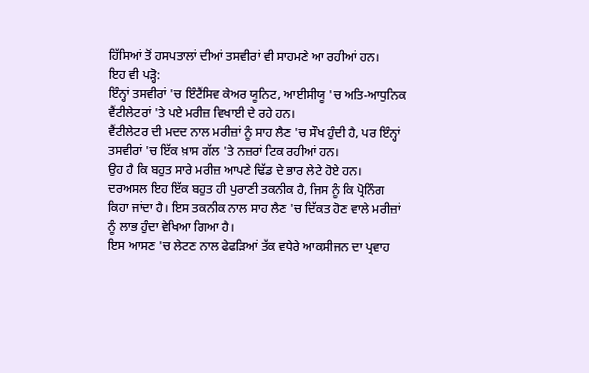ਹਿੱਸਿਆਂ ਤੋਂ ਹਸਪਤਾਲਾਂ ਦੀਆਂ ਤਸਵੀਰਾਂ ਵੀ ਸਾਹਮਣੇ ਆ ਰਹੀਆਂ ਹਨ।
ਇਹ ਵੀ ਪੜ੍ਹੋ:
ਇੰਨ੍ਹਾਂ ਤਸਵੀਰਾਂ 'ਚ ਇੰਟੈਂਸਿਵ ਕੇਅਰ ਯੂਨਿਟ, ਆਈਸੀਯੂ 'ਚ ਅਤਿ-ਆਧੁਨਿਕ ਵੈਂਟੀਲੇਟਰਾਂ 'ਤੇ ਪਏ ਮਰੀਜ਼ ਵਿਖਾਈ ਦੇ ਰਹੇ ਹਨ।
ਵੈਂਟੀਲੇਟਰ ਦੀ ਮਦਦ ਨਾਲ ਮਰੀਜ਼ਾਂ ਨੂੰ ਸਾਹ ਲੈਣ 'ਚ ਸੌਖ ਹੁੰਦੀ ਹੈ, ਪਰ ਇੰਨ੍ਹਾਂ ਤਸਵੀਰਾਂ 'ਚ ਇੱਕ ਖ਼ਾਸ ਗੱਲ 'ਤੇ ਨਜ਼ਰਾਂ ਟਿਕ ਰਹੀਆਂ ਹਨ।
ਉਹ ਹੈ ਕਿ ਬਹੁਤ ਸਾਰੇ ਮਰੀਜ਼ ਆਪਣੇ ਢਿੱਡ ਦੇ ਭਾਰ ਲੇਟੇ ਹੋਏ ਹਨ।
ਦਰਅਸਲ ਇਹ ਇੱਕ ਬਹੁਤ ਹੀ ਪੁਰਾਣੀ ਤਕਨੀਕ ਹੈ, ਜਿਸ ਨੂੰ ਕਿ ਪ੍ਰੋਨਿੰਗ ਕਿਹਾ ਜਾਂਦਾ ਹੈ। ਇਸ ਤਕਨੀਕ ਨਾਲ ਸਾਹ ਲੈਣ 'ਚ ਦਿੱਕਤ ਹੋਣ ਵਾਲੇ ਮਰੀਜ਼ਾਂ ਨੂੰ ਲਾਭ ਹੁੰਦਾ ਵੇਖਿਆ ਗਿਆ ਹੈ।
ਇਸ ਆਸਣ 'ਚ ਲੇਟਣ ਨਾਲ ਫੇਫੜਿਆਂ ਤੱਕ ਵਧੇਰੇ ਆਕਸੀਜਨ ਦਾ ਪ੍ਰਵਾਹ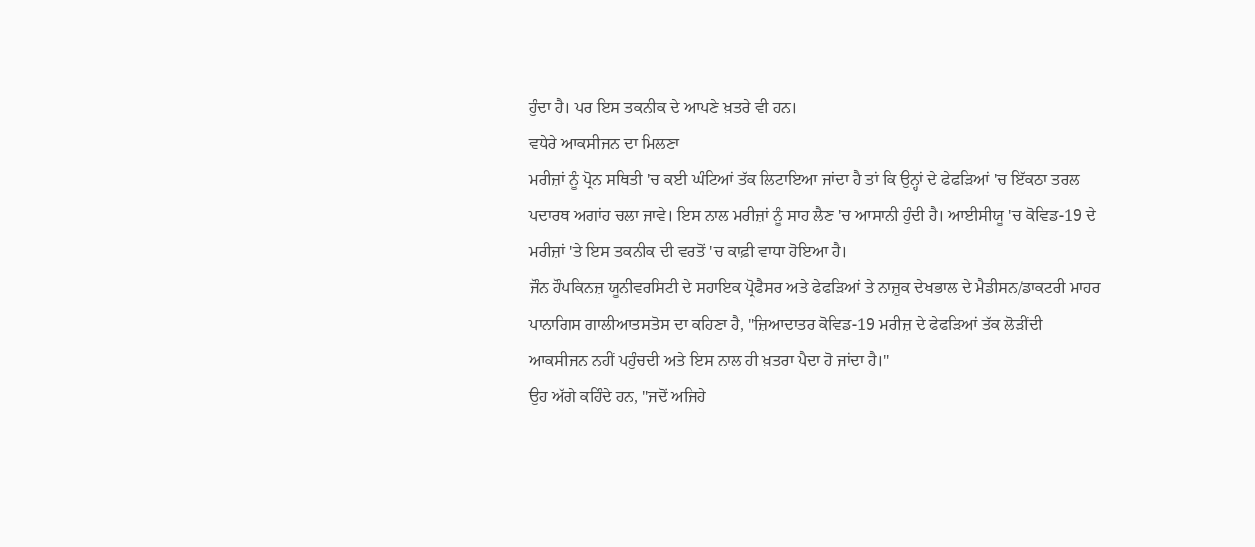ਹੁੰਦਾ ਹੈ। ਪਰ ਇਸ ਤਕਨੀਕ ਦੇ ਆਪਣੇ ਖ਼ਤਰੇ ਵੀ ਹਨ।
ਵਧੇਰੇ ਆਕਸੀਜਨ ਦਾ ਮਿਲਣਾ
ਮਰੀਜ਼ਾਂ ਨੂੰ ਪ੍ਰੋਨ ਸਥਿਤੀ 'ਚ ਕਈ ਘੰਟਿਆਂ ਤੱਕ ਲਿਟਾਇਆ ਜਾਂਦਾ ਹੈ ਤਾਂ ਕਿ ਉਨ੍ਹਾਂ ਦੇ ਫੇਫੜਿਆਂ 'ਚ ਇੱਕਠਾ ਤਰਲ ਪਦਾਰਥ ਅਗਾਂਹ ਚਲਾ ਜਾਵੇ। ਇਸ ਨਾਲ ਮਰੀਜ਼ਾਂ ਨੂੰ ਸਾਹ ਲੈਣ 'ਚ ਆਸਾਨੀ ਹੁੰਦੀ ਹੈ। ਆਈਸੀਯੂ 'ਚ ਕੋਵਿਡ-19 ਦੇ ਮਰੀਜ਼ਾਂ 'ਤੇ ਇਸ ਤਕਨੀਕ ਦੀ ਵਰਤੋਂ 'ਚ ਕਾਫ਼ੀ ਵਾਧਾ ਹੋਇਆ ਹੈ।
ਜੌਨ ਹੌਪਕਿਨਜ਼ ਯੂਨੀਵਰਸਿਟੀ ਦੇ ਸਹਾਇਕ ਪ੍ਰੋਫੈਸਰ ਅਤੇ ਫੇਫੜਿਆਂ ਤੇ ਨਾਜ਼ੁਕ ਦੇਖਭਾਲ ਦੇ ਮੈਡੀਸਨ/ਡਾਕਟਰੀ ਮਾਹਰ ਪਾਨਾਗਿਸ ਗਾਲੀਆਤਸਤੋਸ ਦਾ ਕਹਿਣਾ ਹੈ, "ਜ਼ਿਆਦਾਤਰ ਕੋਵਿਡ-19 ਮਰੀਜ਼ ਦੇ ਫੇਫੜਿਆਂ ਤੱਕ ਲੋੜੀਂਦੀ ਆਕਸੀਜਨ ਨਹੀਂ ਪਹੁੰਚਦੀ ਅਤੇ ਇਸ ਨਾਲ ਹੀ ਖ਼ਤਰਾ ਪੈਦਾ ਹੋ ਜਾਂਦਾ ਹੈ।"
ਉਹ ਅੱਗੇ ਕਹਿੰਦੇ ਹਨ, "ਜਦੋਂ ਅਜਿਹੇ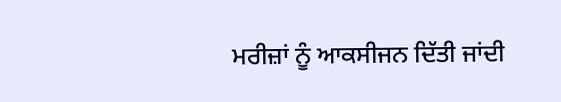ਮਰੀਜ਼ਾਂ ਨੂੰ ਆਕਸੀਜਨ ਦਿੱਤੀ ਜਾਂਦੀ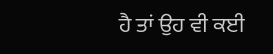ਹੈ ਤਾਂ ਉਹ ਵੀ ਕਈ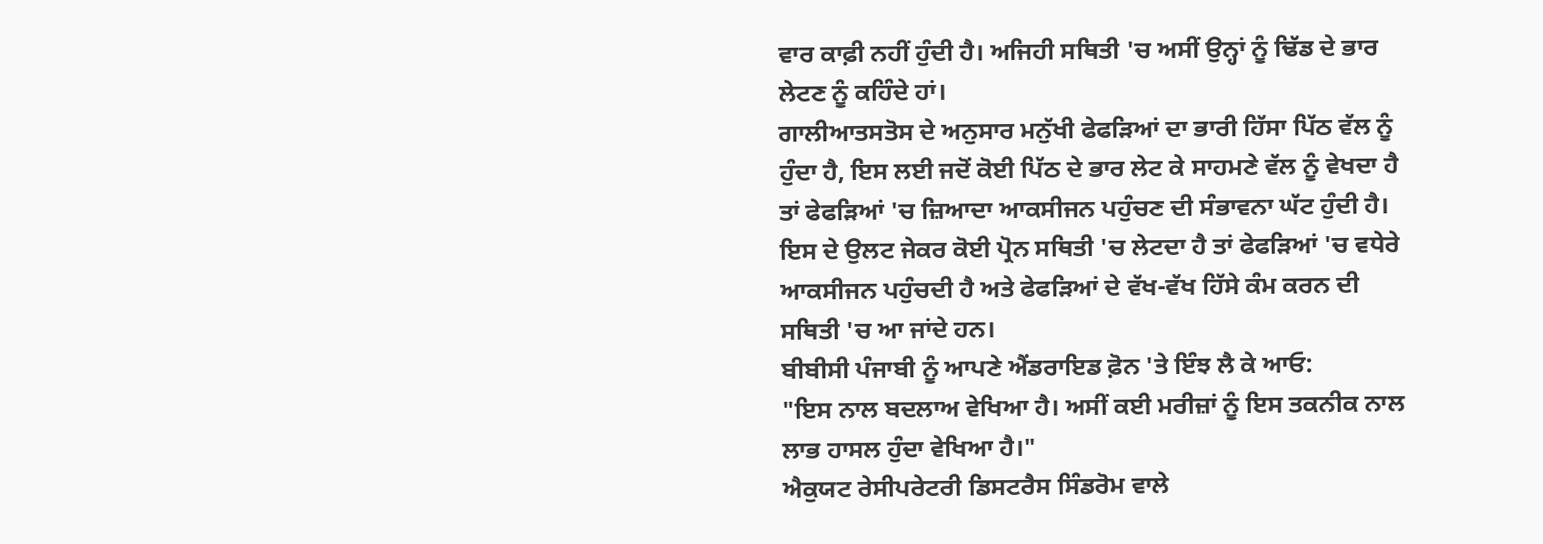ਵਾਰ ਕਾਫ਼ੀ ਨਹੀਂ ਹੁੰਦੀ ਹੈ। ਅਜਿਹੀ ਸਥਿਤੀ 'ਚ ਅਸੀਂ ਉਨ੍ਹਾਂ ਨੂੰ ਢਿੱਡ ਦੇ ਭਾਰ ਲੇਟਣ ਨੂੰ ਕਹਿੰਦੇ ਹਾਂ।
ਗਾਲੀਆਤਸਤੋਸ ਦੇ ਅਨੁਸਾਰ ਮਨੁੱਖੀ ਫੇਫੜਿਆਂ ਦਾ ਭਾਰੀ ਹਿੱਸਾ ਪਿੱਠ ਵੱਲ ਨੂੰ ਹੁੰਦਾ ਹੈ, ਇਸ ਲਈ ਜਦੋਂ ਕੋਈ ਪਿੱਠ ਦੇ ਭਾਰ ਲੇਟ ਕੇ ਸਾਹਮਣੇ ਵੱਲ ਨੂੰ ਵੇਖਦਾ ਹੈ ਤਾਂ ਫੇਫੜਿਆਂ 'ਚ ਜ਼ਿਆਦਾ ਆਕਸੀਜਨ ਪਹੁੰਚਣ ਦੀ ਸੰਭਾਵਨਾ ਘੱਟ ਹੁੰਦੀ ਹੈ।
ਇਸ ਦੇ ਉਲਟ ਜੇਕਰ ਕੋਈ ਪ੍ਰੋਨ ਸਥਿਤੀ 'ਚ ਲੇਟਦਾ ਹੈ ਤਾਂ ਫੇਫੜਿਆਂ 'ਚ ਵਧੇਰੇ ਆਕਸੀਜਨ ਪਹੁੰਚਦੀ ਹੈ ਅਤੇ ਫੇਫੜਿਆਂ ਦੇ ਵੱਖ-ਵੱਖ ਹਿੱਸੇ ਕੰਮ ਕਰਨ ਦੀ ਸਥਿਤੀ 'ਚ ਆ ਜਾਂਦੇ ਹਨ।
ਬੀਬੀਸੀ ਪੰਜਾਬੀ ਨੂੰ ਆਪਣੇ ਐਂਡਰਾਇਡ ਫ਼ੋਨ 'ਤੇ ਇੰਝ ਲੈ ਕੇ ਆਓ:
"ਇਸ ਨਾਲ ਬਦਲਾਅ ਵੇਖਿਆ ਹੈ। ਅਸੀਂ ਕਈ ਮਰੀਜ਼ਾਂ ਨੂੰ ਇਸ ਤਕਨੀਕ ਨਾਲ ਲਾਭ ਹਾਸਲ ਹੁੰਦਾ ਵੇਖਿਆ ਹੈ।"
ਐਕੁਯਟ ਰੇਸੀਪਰੇਟਰੀ ਡਿਸਟਰੈਸ ਸਿੰਡਰੋਮ ਵਾਲੇ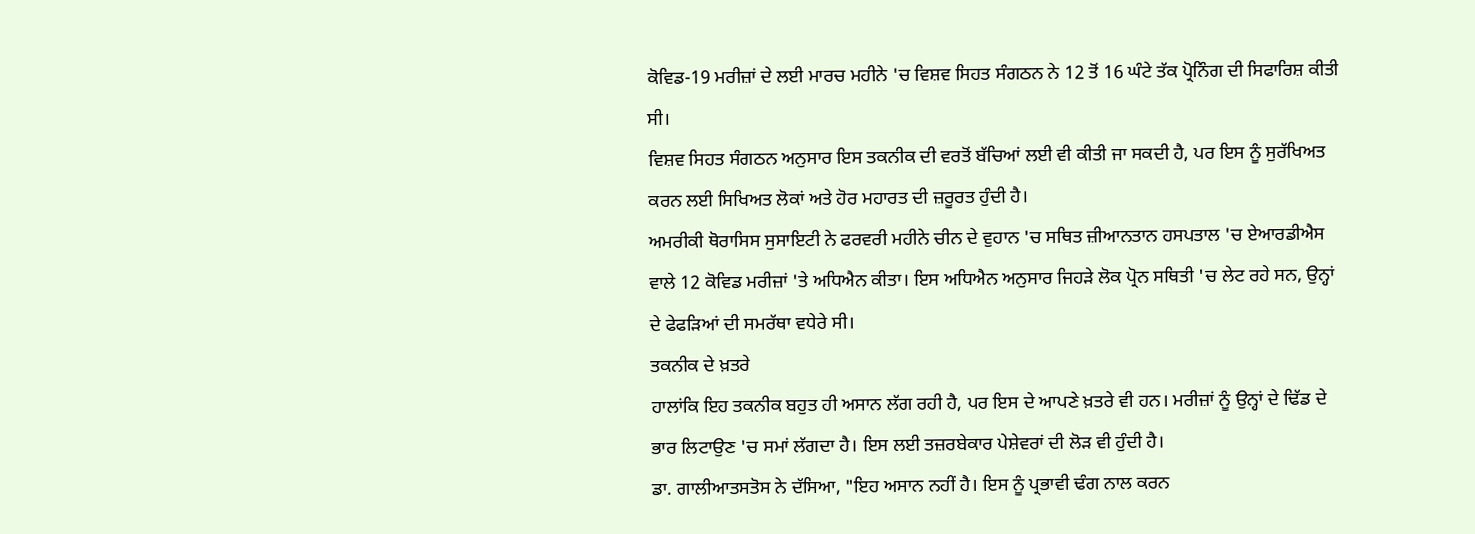ਕੋਵਿਡ-19 ਮਰੀਜ਼ਾਂ ਦੇ ਲਈ ਮਾਰਚ ਮਹੀਨੇ 'ਚ ਵਿਸ਼ਵ ਸਿਹਤ ਸੰਗਠਨ ਨੇ 12 ਤੋਂ 16 ਘੰਟੇ ਤੱਕ ਪ੍ਰੋਨਿੰਗ ਦੀ ਸਿਫਾਰਿਸ਼ ਕੀਤੀ ਸੀ।
ਵਿਸ਼ਵ ਸਿਹਤ ਸੰਗਠਨ ਅਨੁਸਾਰ ਇਸ ਤਕਨੀਕ ਦੀ ਵਰਤੋਂ ਬੱਚਿਆਂ ਲਈ ਵੀ ਕੀਤੀ ਜਾ ਸਕਦੀ ਹੈ, ਪਰ ਇਸ ਨੂੰ ਸੁਰੱਖਿਅਤ ਕਰਨ ਲਈ ਸਿਖਿਅਤ ਲੋਕਾਂ ਅਤੇ ਹੋਰ ਮਹਾਰਤ ਦੀ ਜ਼ਰੂਰਤ ਹੁੰਦੀ ਹੈ।
ਅਮਰੀਕੀ ਥੋਰਾਸਿਸ ਸੁਸਾਇਟੀ ਨੇ ਫਰਵਰੀ ਮਹੀਨੇ ਚੀਨ ਦੇ ਵੁਹਾਨ 'ਚ ਸਥਿਤ ਜ਼ੀਆਨਤਾਨ ਹਸਪਤਾਲ 'ਚ ਏਆਰਡੀਐਸ ਵਾਲੇ 12 ਕੋਵਿਡ ਮਰੀਜ਼ਾਂ 'ਤੇ ਅਧਿਐਨ ਕੀਤਾ। ਇਸ ਅਧਿਐਨ ਅਨੁਸਾਰ ਜਿਹੜੇ ਲੋਕ ਪ੍ਰੋਨ ਸਥਿਤੀ 'ਚ ਲੇਟ ਰਹੇ ਸਨ, ਉਨ੍ਹਾਂ ਦੇ ਫੇਫੜਿਆਂ ਦੀ ਸਮਰੱਥਾ ਵਧੇਰੇ ਸੀ।
ਤਕਨੀਕ ਦੇ ਖ਼ਤਰੇ
ਹਾਲਾਂਕਿ ਇਹ ਤਕਨੀਕ ਬਹੁਤ ਹੀ ਅਸਾਨ ਲੱਗ ਰਹੀ ਹੈ, ਪਰ ਇਸ ਦੇ ਆਪਣੇ ਖ਼ਤਰੇ ਵੀ ਹਨ। ਮਰੀਜ਼ਾਂ ਨੂੰ ਉਨ੍ਹਾਂ ਦੇ ਢਿੱਡ ਦੇ ਭਾਰ ਲਿਟਾਉਣ 'ਚ ਸਮਾਂ ਲੱਗਦਾ ਹੈ। ਇਸ ਲਈ ਤਜ਼ਰਬੇਕਾਰ ਪੇਸ਼ੇਵਰਾਂ ਦੀ ਲੋੜ ਵੀ ਹੁੰਦੀ ਹੈ।
ਡਾ. ਗਾਲੀਆਤਸਤੋਸ ਨੇ ਦੱਸਿਆ, "ਇਹ ਅਸਾਨ ਨਹੀਂ ਹੈ। ਇਸ ਨੂੰ ਪ੍ਰਭਾਵੀ ਢੰਗ ਨਾਲ ਕਰਨ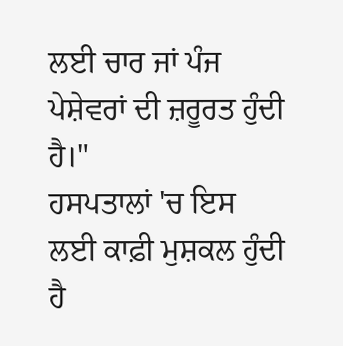ਲਈ ਚਾਰ ਜਾਂ ਪੰਜ ਪੇਸ਼ੇਵਰਾਂ ਦੀ ਜ਼ਰੂਰਤ ਹੁੰਦੀ ਹੈ।"
ਹਸਪਤਾਲਾਂ 'ਚ ਇਸ ਲਈ ਕਾਫ਼ੀ ਮੁਸ਼ਕਲ ਹੁੰਦੀ ਹੈ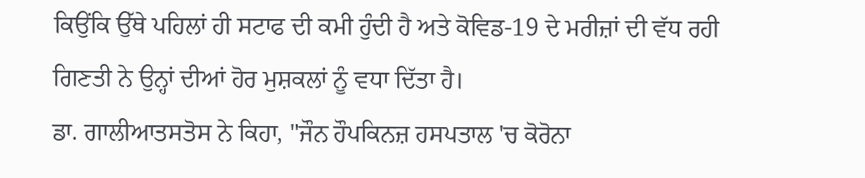ਕਿਉਂਕਿ ਉੱਥੇ ਪਹਿਲਾਂ ਹੀ ਸਟਾਫ ਦੀ ਕਮੀ ਹੁੰਦੀ ਹੈ ਅਤੇ ਕੋਵਿਡ-19 ਦੇ ਮਰੀਜ਼ਾਂ ਦੀ ਵੱਧ ਰਹੀ ਗਿਣਤੀ ਨੇ ਉਨ੍ਹਾਂ ਦੀਆਂ ਹੋਰ ਮੁਸ਼ਕਲਾਂ ਨੂੰ ਵਧਾ ਦਿੱਤਾ ਹੈ।
ਡਾ. ਗਾਲੀਆਤਸਤੋਸ ਨੇ ਕਿਹਾ, "ਜੌਨ ਹੌਪਕਿਨਜ਼ ਹਸਪਤਾਲ 'ਚ ਕੋਰੋਨਾ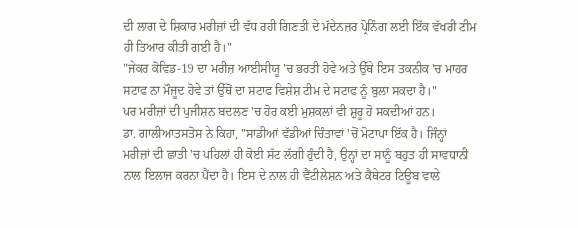ਦੀ ਲਾਗ ਦੇ ਸ਼ਿਕਾਰ ਮਰੀਜ਼ਾਂ ਦੀ ਵੱਧ ਰਹੀ ਗਿਣਤੀ ਦੇ ਮੱਦੇਨਜ਼ਰ ਪ੍ਰੋਨਿੰਗ ਲਈ ਇੱਕ ਵੱਖਰੀ ਟੀਮ ਹੀ ਤਿਆਰ ਕੀਤੀ ਗਈ ਹੈ।"
"ਜੇਕਰ ਕੋਵਿਡ-19 ਦਾ ਮਰੀਜ਼ ਆਈਸੀਯੂ 'ਚ ਭਰਤੀ ਹੋਵੇ ਅਤੇ ਉੱਥੇ ਇਸ ਤਕਨੀਕ 'ਚ ਮਾਹਰ ਸਟਾਫ ਨਾ ਮੌਜੂਦ ਹੋਵੇ ਤਾਂ ਉੱਥੋਂ ਦਾ ਸਟਾਫ ਵਿਸ਼ੇਸ਼ ਟੀਮ ਦੇ ਸਟਾਫ ਨੂੰ ਬੁਲਾ ਸਕਦਾ ਹੈ।"
ਪਰ ਮਰੀਜ਼ਾਂ ਦੀ ਪੁਜੀਸ਼ਨ ਬਦਲਣ 'ਚ ਹੋਰ ਕਈ ਮੁਸ਼ਕਲਾਂ ਵੀ ਸ਼ੁਰੂ ਹੋ ਸਕਦੀਆਂ ਹਨ।
ਡਾ. ਗਾਲੀਆਤਸਤੋਸ ਨੇ ਕਿਹਾ, "ਸਾਡੀਆਂ ਵੱਡੀਆਂ ਚਿੰਤਾਵਾਂ 'ਚੋਂ ਮੋਟਾਪਾ ਇੱਕ ਹੈ। ਜਿੰਨ੍ਹਾਂ ਮਰੀਜ਼ਾਂ ਦੀ ਛਾਤੀ 'ਚ ਪਹਿਲਾਂ ਹੀ ਕੋਈ ਸੱਟ ਲੱਗੀ ਹੁੰਦੀ ਹੈ, ਉਨ੍ਹਾਂ ਦਾ ਸਾਨੂੰ ਬਹੁਤ ਹੀ ਸਾਵਧਾਨੀ ਨਾਲ ਇਲਾਜ ਕਰਨਾ ਪੈਂਦਾ ਹੈ। ਇਸ ਦੇ ਨਾਲ ਹੀ ਵੈਂਟੀਲੇਸ਼ਨ ਅਤੇ ਕੈਥੇਟਰ ਟਿਊਬ ਵਾਲੇ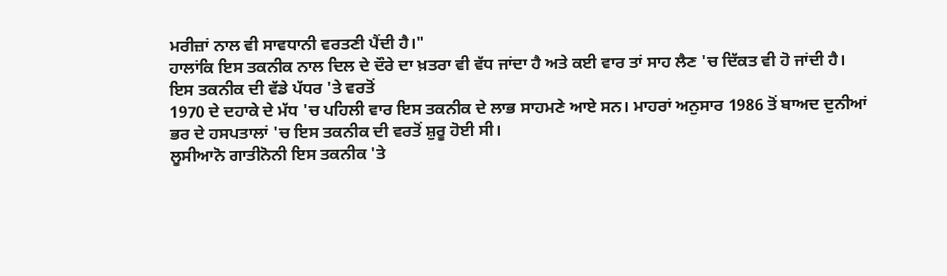ਮਰੀਜ਼ਾਂ ਨਾਲ ਵੀ ਸਾਵਧਾਨੀ ਵਰਤਣੀ ਪੈਂਦੀ ਹੈ।"
ਹਾਲਾਂਕਿ ਇਸ ਤਕਨੀਕ ਨਾਲ ਦਿਲ ਦੇ ਦੌਰੇ ਦਾ ਖ਼ਤਰਾ ਵੀ ਵੱਧ ਜਾਂਦਾ ਹੈ ਅਤੇ ਕਈ ਵਾਰ ਤਾਂ ਸਾਹ ਲੈਣ 'ਚ ਦਿੱਕਤ ਵੀ ਹੋ ਜਾਂਦੀ ਹੈ।
ਇਸ ਤਕਨੀਕ ਦੀ ਵੱਡੇ ਪੱਧਰ 'ਤੇ ਵਰਤੋਂ
1970 ਦੇ ਦਹਾਕੇ ਦੇ ਮੱਧ 'ਚ ਪਹਿਲੀ ਵਾਰ ਇਸ ਤਕਨੀਕ ਦੇ ਲਾਭ ਸਾਹਮਣੇ ਆਏ ਸਨ। ਮਾਹਰਾਂ ਅਨੁਸਾਰ 1986 ਤੋਂ ਬਾਅਦ ਦੁਨੀਆਂ ਭਰ ਦੇ ਹਸਪਤਾਲਾਂ 'ਚ ਇਸ ਤਕਨੀਕ ਦੀ ਵਰਤੋਂ ਸ਼ੁਰੂ ਹੋਈ ਸੀ।
ਲੂਸੀਆਨੋ ਗਾਤੀਨੋਨੀ ਇਸ ਤਕਨੀਕ 'ਤੇ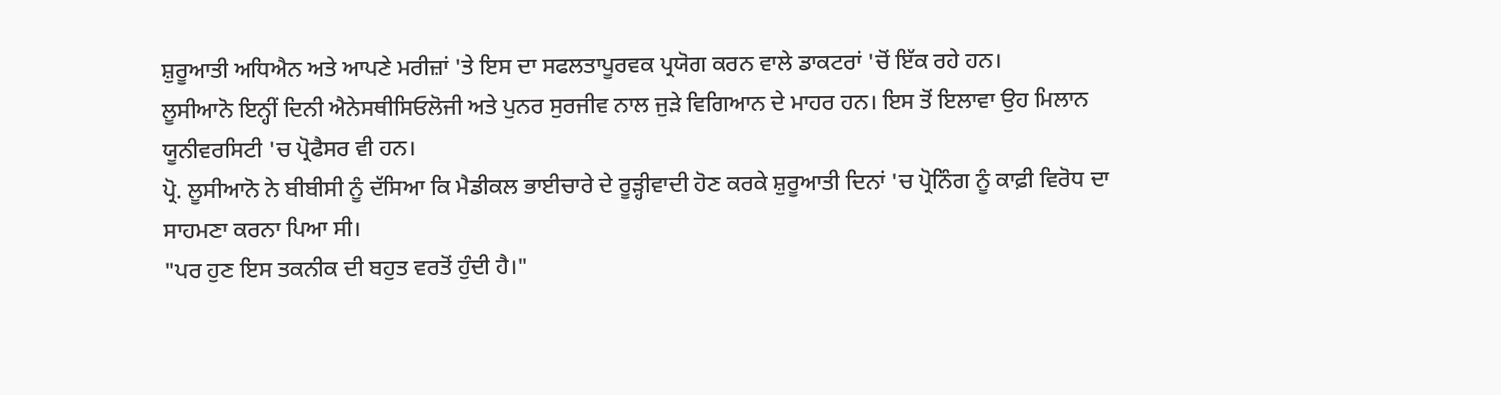ਸ਼ੁਰੂਆਤੀ ਅਧਿਐਨ ਅਤੇ ਆਪਣੇ ਮਰੀਜ਼ਾਂ 'ਤੇ ਇਸ ਦਾ ਸਫਲਤਾਪੂਰਵਕ ਪ੍ਰਯੋਗ ਕਰਨ ਵਾਲੇ ਡਾਕਟਰਾਂ 'ਚੋਂ ਇੱਕ ਰਹੇ ਹਨ।
ਲੂਸੀਆਨੋ ਇਨ੍ਹੀਂ ਦਿਨੀ ਐਨੇਸਥੀਸਿਓਲੋਜੀ ਅਤੇ ਪੁਨਰ ਸੁਰਜੀਵ ਨਾਲ ਜੁੜੇ ਵਿਗਿਆਨ ਦੇ ਮਾਹਰ ਹਨ। ਇਸ ਤੋਂ ਇਲਾਵਾ ਉਹ ਮਿਲਾਨ ਯੂਨੀਵਰਸਿਟੀ 'ਚ ਪ੍ਰੋਫੈਸਰ ਵੀ ਹਨ।
ਪ੍ਰੋ. ਲੂਸੀਆਨੋ ਨੇ ਬੀਬੀਸੀ ਨੂੰ ਦੱਸਿਆ ਕਿ ਮੈਡੀਕਲ ਭਾਈਚਾਰੇ ਦੇ ਰੂੜ੍ਹੀਵਾਦੀ ਹੋਣ ਕਰਕੇ ਸ਼ੁਰੂਆਤੀ ਦਿਨਾਂ 'ਚ ਪ੍ਰੋਨਿੰਗ ਨੂੰ ਕਾਫ਼ੀ ਵਿਰੋਧ ਦਾ ਸਾਹਮਣਾ ਕਰਨਾ ਪਿਆ ਸੀ।
"ਪਰ ਹੁਣ ਇਸ ਤਕਨੀਕ ਦੀ ਬਹੁਤ ਵਰਤੋਂ ਹੁੰਦੀ ਹੈ।"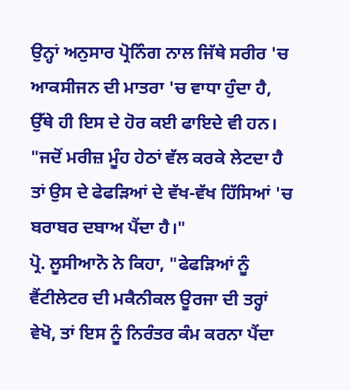ਉਨ੍ਹਾਂ ਅਨੁਸਾਰ ਪ੍ਰੋਨਿੰਗ ਨਾਲ ਜਿੱਥੇ ਸਰੀਰ 'ਚ ਆਕਸੀਜਨ ਦੀ ਮਾਤਰਾ 'ਚ ਵਾਧਾ ਹੁੰਦਾ ਹੈ, ਉੱਥੇ ਹੀ ਇਸ ਦੇ ਹੋਰ ਕਈ ਫਾਇਦੇ ਵੀ ਹਨ।
"ਜਦੋਂ ਮਰੀਜ਼ ਮੂੰਹ ਹੇਠਾਂ ਵੱਲ ਕਰਕੇ ਲੇਟਦਾ ਹੈ ਤਾਂ ਉਸ ਦੇ ਫੇਫੜਿਆਂ ਦੇ ਵੱਖ-ਵੱਖ ਹਿੱਸਿਆਂ 'ਚ ਬਰਾਬਰ ਦਬਾਅ ਪੈਂਦਾ ਹੈ।"
ਪ੍ਰੋ. ਲੂਸੀਆਨੋ ਨੇ ਕਿਹਾ, "ਫੇਫੜਿਆਂ ਨੂੰ ਵੈਂਟੀਲੇਟਰ ਦੀ ਮਕੈਨੀਕਲ ਊਰਜਾ ਦੀ ਤਰ੍ਹਾਂ ਵੇਖੋ, ਤਾਂ ਇਸ ਨੂੰ ਨਿਰੰਤਰ ਕੰਮ ਕਰਨਾ ਪੈਂਦਾ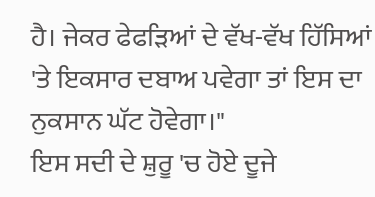ਹੈ। ਜੇਕਰ ਫੇਫੜਿਆਂ ਦੇ ਵੱਖ-ਵੱਖ ਹਿੱਸਿਆਂ 'ਤੇ ਇਕਸਾਰ ਦਬਾਅ ਪਵੇਗਾ ਤਾਂ ਇਸ ਦਾ ਨੁਕਸਾਨ ਘੱਟ ਹੋਵੇਗਾ।"
ਇਸ ਸਦੀ ਦੇ ਸ਼ੁਰੂ 'ਚ ਹੋਏ ਦੂਜੇ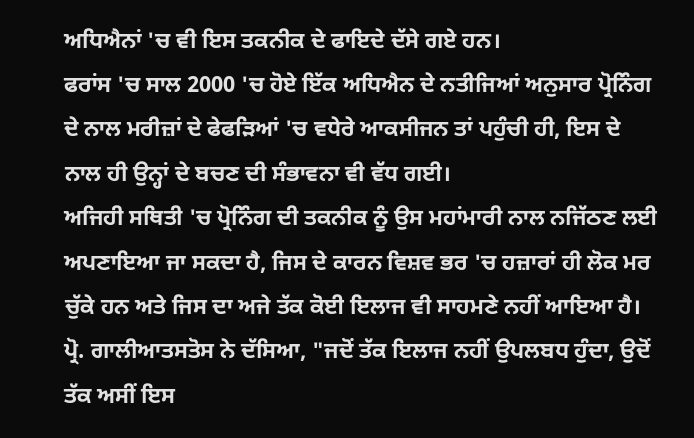ਅਧਿਐਨਾਂ 'ਚ ਵੀ ਇਸ ਤਕਨੀਕ ਦੇ ਫਾਇਦੇ ਦੱਸੇ ਗਏ ਹਨ।
ਫਰਾਂਸ 'ਚ ਸਾਲ 2000 'ਚ ਹੋਏ ਇੱਕ ਅਧਿਐਨ ਦੇ ਨਤੀਜਿਆਂ ਅਨੁਸਾਰ ਪ੍ਰੋਨਿੰਗ ਦੇ ਨਾਲ ਮਰੀਜ਼ਾਂ ਦੇ ਫੇਫੜਿਆਂ 'ਚ ਵਧੇਰੇ ਆਕਸੀਜਨ ਤਾਂ ਪਹੁੰਚੀ ਹੀ, ਇਸ ਦੇ ਨਾਲ ਹੀ ਉਨ੍ਹਾਂ ਦੇ ਬਚਣ ਦੀ ਸੰਭਾਵਨਾ ਵੀ ਵੱਧ ਗਈ।
ਅਜਿਹੀ ਸਥਿਤੀ 'ਚ ਪ੍ਰੋਨਿੰਗ ਦੀ ਤਕਨੀਕ ਨੂੰ ਉਸ ਮਹਾਂਮਾਰੀ ਨਾਲ ਨਜਿੱਠਣ ਲਈ ਅਪਣਾਇਆ ਜਾ ਸਕਦਾ ਹੈ, ਜਿਸ ਦੇ ਕਾਰਨ ਵਿਸ਼ਵ ਭਰ 'ਚ ਹਜ਼ਾਰਾਂ ਹੀ ਲੋਕ ਮਰ ਚੁੱਕੇ ਹਨ ਅਤੇ ਜਿਸ ਦਾ ਅਜੇ ਤੱਕ ਕੋਈ ਇਲਾਜ ਵੀ ਸਾਹਮਣੇ ਨਹੀਂ ਆਇਆ ਹੈ।
ਪ੍ਰੋ. ਗਾਲੀਆਤਸਤੋਸ ਨੇ ਦੱਸਿਆ, "ਜਦੋਂ ਤੱਕ ਇਲਾਜ ਨਹੀਂ ਉਪਲਬਧ ਹੁੰਦਾ, ਉਦੋਂ ਤੱਕ ਅਸੀਂ ਇਸ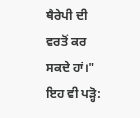ਥੈਰੇਪੀ ਦੀ ਵਰਤੋਂ ਕਰ ਸਕਦੇ ਹਾਂ।"
ਇਹ ਵੀ ਪੜ੍ਹੋ: